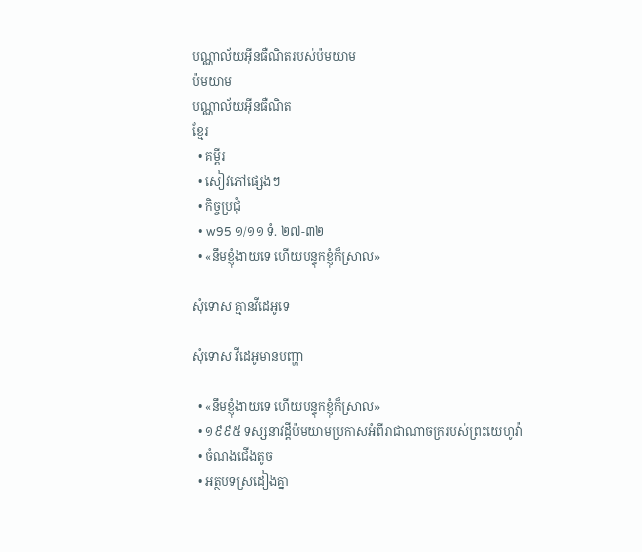បណ្ណាល័យអ៊ីនធឺណិតរបស់ប៉មយាម
ប៉មយាម
បណ្ណាល័យអ៊ីនធឺណិត
ខ្មែរ
  • គម្ពីរ
  • សៀវភៅផ្សេងៗ
  • កិច្ចប្រជុំ
  • w95 ១/១១ ទំ. ២៧-៣២
  • «នឹមខ្ញុំងាយទេ ហើយបន្ទុកខ្ញុំក៏ស្រាល»

សុំទោស គ្មានវីដេអូទេ

សុំទោស វីដេអូមានបញ្ហា

  • «នឹមខ្ញុំងាយទេ ហើយបន្ទុកខ្ញុំក៏ស្រាល»
  • ១៩៩៥ ទស្សនាវដ្ដីប៉មយាមប្រកាសអំពីរាជាណាចក្ររបស់ព្រះយេហូវ៉ា
  • ចំណងជើងតូច
  • អត្ថបទស្រដៀងគ្នា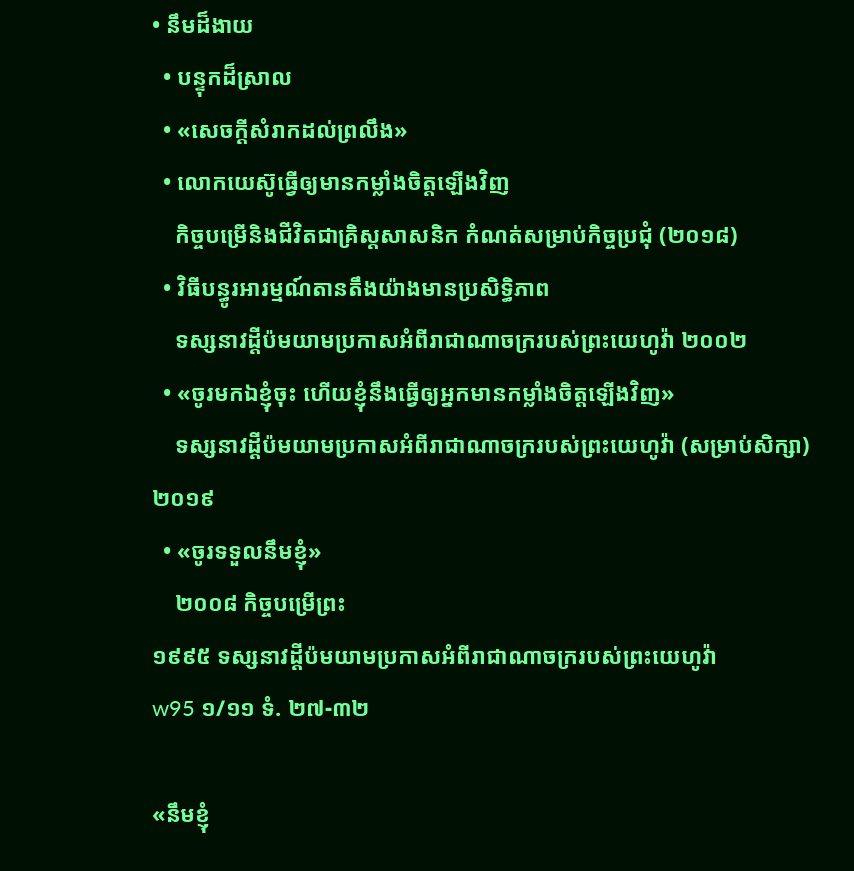• នឹមដ៏ងាយ
  • បន្ទុកដ៏ស្រាល
  • «សេចក្ដីសំរាកដល់ព្រលឹង»
  • លោកយេស៊ូធ្វើឲ្យមានកម្លាំងចិត្តឡើងវិញ
    កិច្ចបម្រើនិងជីវិតជាគ្រិស្តសាសនិក កំណត់សម្រាប់កិច្ចប្រជុំ (២០១៨)
  • វិធីបន្ធូរអារម្មណ៍តានតឹងយ៉ាងមានប្រសិទ្ធិភាព
    ទស្សនាវដ្ដីប៉មយាមប្រកាសអំពីរាជាណាចក្ររបស់ព្រះយេហូវ៉ា ២០០២
  • «ចូរមកឯខ្ញុំចុះ ហើយខ្ញុំនឹងធ្វើឲ្យអ្នកមានកម្លាំងចិត្តឡើងវិញ»
    ទស្សនាវដ្ដីប៉មយាមប្រកាសអំពីរាជាណាចក្ររបស់ព្រះយេហូវ៉ា (សម្រាប់សិក្សា) ២០១៩
  • «ចូរទទួលនឹមខ្ញុំ»
    ២០០៨ កិច្ចបម្រើព្រះ
១៩៩៥ ទស្សនាវដ្ដីប៉មយាមប្រកាសអំពីរាជាណាចក្ររបស់ព្រះយេហូវ៉ា
w95 ១/១១ ទំ. ២៧-៣២

«នឹមខ្ញុំ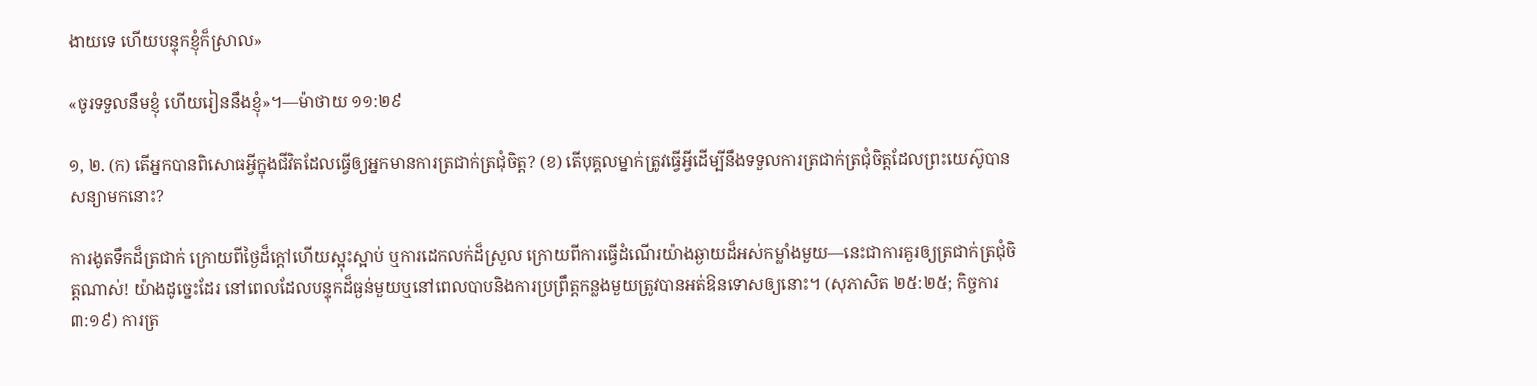ងាយទេ ហើយបន្ទុកខ្ញុំក៏ស្រាល»

«ចូរទទួលនឹមខ្ញុំ ហើយរៀននឹងខ្ញុំ»។—ម៉ាថាយ ១១:២៩

១, ២. (ក) តើអ្នកបានពិសោធអ្វីក្នុងជីវិតដែលធ្វើឲ្យអ្នកមានការត្រជាក់ត្រជុំចិត្ត? (ខ) តើបុគ្គលម្នាក់ត្រូវធ្វើអ្វីដើម្បីនឹងទទួលការត្រជាក់ត្រជុំចិត្តដែលព្រះយេស៊ូបានសន្យាមកនោះ?

ការងូតទឹកដ៏ត្រជាក់ ក្រោយពីថ្ងៃដ៏ក្ដៅហើយស្អុះស្អាប់ ឬការដេកលក់ដ៏ស្រួល ក្រោយពីការធ្វើដំណើរយ៉ាងឆ្ងាយដ៏អស់កម្លាំងមួយ—នេះជាការគួរឲ្យត្រជាក់ត្រជុំចិត្តណាស់! យ៉ាងដូច្នេះដែរ នៅពេលដែលបន្ទុកដ៏ធ្ងន់មួយឬនៅពេលបាបនិងការប្រព្រឹត្តកន្លងមួយត្រូវបានអត់ឱនទោសឲ្យនោះ។ (សុភាសិត ២៥:២៥; កិច្ចការ ៣:១៩) ការត្រ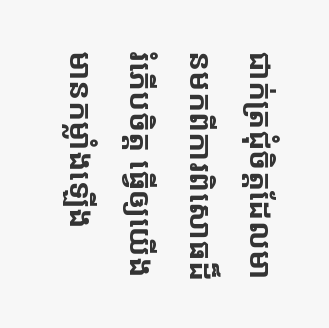ជាក់ត្រជុំចិត្តដែលមានមកពីការពិសោធដ៏រំភើបចិត្ត ធ្វើឲ្យយើងមានកម្លាំងឡើង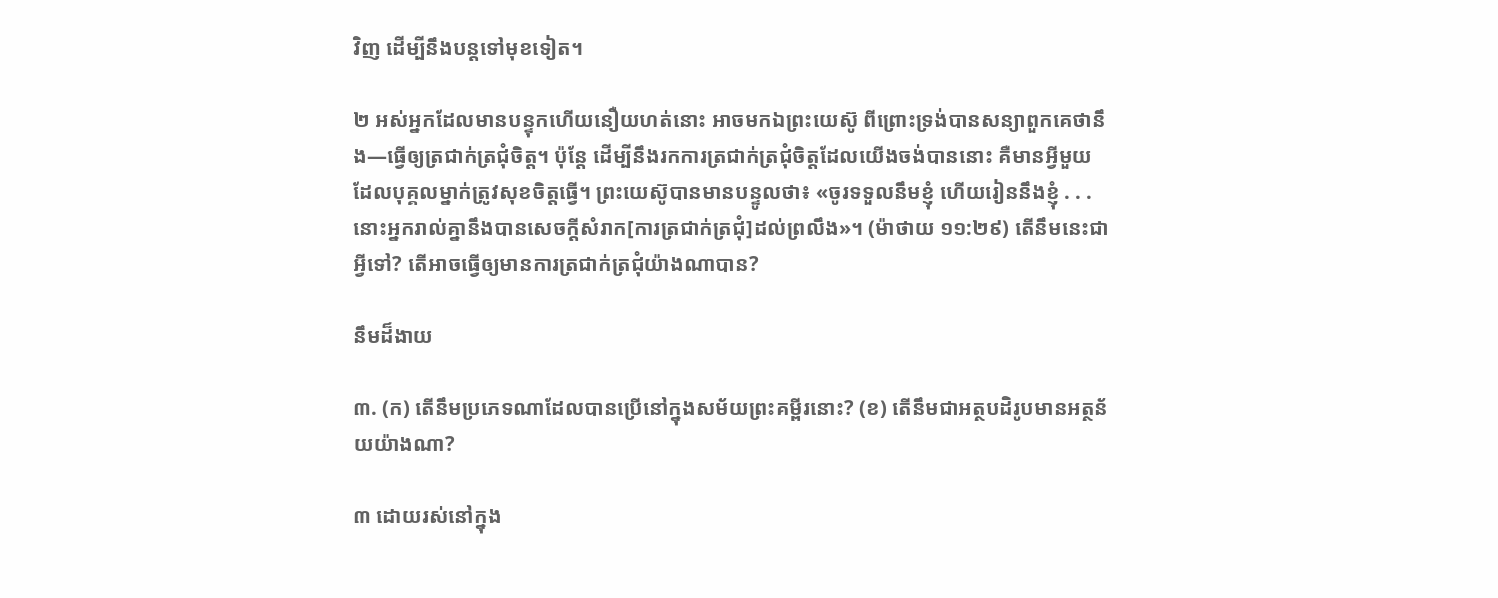វិញ ដើម្បីនឹងបន្តទៅមុខទៀត។

២ អស់អ្នកដែលមានបន្ទុកហើយនឿយហត់នោះ អាចមកឯព្រះយេស៊ូ ពីព្រោះទ្រង់បានសន្យាពួកគេថានឹង—ធ្វើឲ្យត្រជាក់ត្រជុំចិត្ត។ ប៉ុន្តែ ដើម្បីនឹងរកការត្រជាក់ត្រជុំចិត្តដែលយើងចង់បាននោះ គឺមានអ្វីមួយដែលបុគ្គលម្នាក់ត្រូវសុខចិត្តធ្វើ។ ព្រះយេស៊ូបានមានបន្ទូលថា៖ «ចូរទទួលនឹមខ្ញុំ ហើយរៀននឹងខ្ញុំ . . . នោះអ្នករាល់គ្នានឹងបានសេចក្ដីសំរាក[ការត្រជាក់ត្រជុំ]ដល់ព្រលឹង»។ (ម៉ាថាយ ១១:២៩) តើនឹមនេះជាអ្វីទៅ? តើអាចធ្វើឲ្យមានការត្រជាក់ត្រជុំយ៉ាងណាបាន?

នឹមដ៏ងាយ

៣. (ក) តើនឹមប្រភេទណាដែលបានប្រើនៅក្នុងសម័យព្រះគម្ពីរនោះ? (ខ) តើនឹមជាអត្ថបដិរូបមានអត្ថន័យយ៉ាងណា?

៣ ដោយរស់នៅក្នុង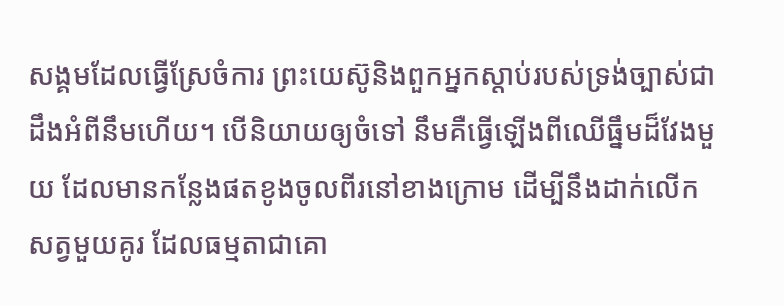សង្គមដែលធ្វើស្រែចំការ ព្រះយេស៊ូនិងពួកអ្នកស្ដាប់របស់ទ្រង់ច្បាស់ជាដឹងអំពីនឹមហើយ។ បើនិយាយឲ្យចំទៅ នឹមគឺធ្វើឡើងពីឈើធ្នឹមដ៏វែងមួយ ដែលមានកន្លែងផតខូងចូលពីរនៅខាងក្រោម ដើម្បីនឹងដាក់លើកសត្វមួយគូរ ដែលធម្មតាជាគោ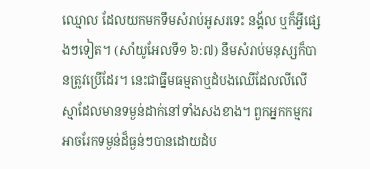ឈ្មោល ដែលយកមកទឹមសំរាប់អូសរទេះ នង្គ័ល ឬក៏អ្វីផ្សេងៗទៀត។ (សាំយូអែលទី១ ៦:៧) នឹមសំរាប់មនុស្សក៏បានត្រូវប្រើដែរ។ នេះជាធ្នឹមធម្មតាឬដំបងឈើដែលលីលើស្មាដែលមានទម្ងន់ដាក់នៅទាំងសងខាង។ ពួកអ្នកកម្មករអាចរែកទម្ងន់ដ៏ធ្ងន់ៗបានដោយដំប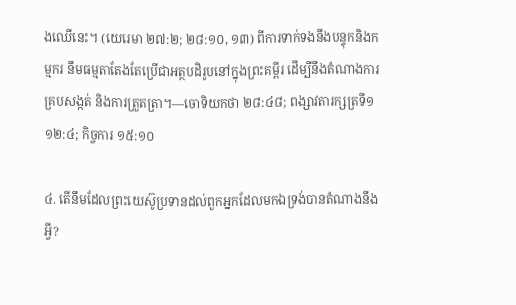ងឈើនេះ។ (យេរេមា ២៧:២; ២៨:១០, ១៣) ពីការទាក់ទងនឹងបន្ទុកនិងកម្មករ នឹមធម្មតាតែងតែប្រើជាអត្ថបដិរូបនៅក្នុងព្រះគម្ពីរ ដើម្បីនឹងតំណាងការគ្របសង្កត់ និងការត្រួតត្រា។—ចោទិយកថា ២៨:៤៨; ពង្សាវតារក្សត្រទី១ ១២:៤; កិច្ចការ ១៥:១០

៤. តើនឹមដែលព្រះយេស៊ូប្រទានដល់ពួកអ្នកដែលមកឯទ្រង់បានតំណាងនឹងអ្វី?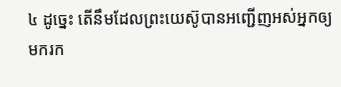៤ ដូច្នេះ តើនឹមដែលព្រះយេស៊ូបានអញ្ជើញអស់អ្នកឲ្យមករក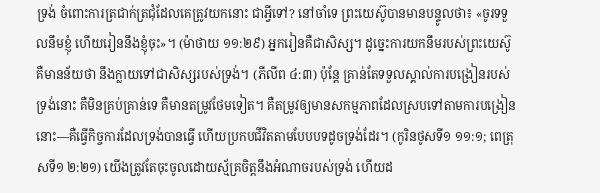ទ្រង់ ចំពោះការត្រជាក់ត្រជុំដែលគេត្រូវយកនោះ ជាអ្វីទៅ? នៅចាំទេ ព្រះយេស៊ូបានមានបន្ទូលថា៖ «ចូរទទួលនឹមខ្ញុំ ហើយរៀននឹងខ្ញុំចុះ»។ (ម៉ាថាយ ១១:២៩) អ្នករៀនគឺជាសិស្ស។ ដូច្នេះការយកនឹមរបស់ព្រះយេស៊ូ គឺមានន័យថា នឹងក្លាយទៅជាសិស្សរបស់ទ្រង់។ (ភីលីព ៤:៣) ប៉ុន្តែ គ្រាន់តែទទួលស្គាល់ការបង្រៀនរបស់ទ្រង់នោះ គឺមិនគ្រប់គ្រាន់ទេ គឺមានតម្រូវថែមទៀត។ គឺតម្រូវឲ្យមានសកម្មភាពដែលស្របទៅតាមការបង្រៀននោះ—គឺធ្វើកិច្ចការដែលទ្រង់បានធ្វើ ហើយប្រកបជីវិតតាមបែបបទដូចទ្រង់ដែរ។ (កូរិនថូសទី១ ១១:១; ពេត្រុសទី១ ២:២១) យើងត្រូវតែចុះចូលដោយស្ម័គ្រចិត្តនឹងអំណាចរបស់ទ្រង់ ហើយដ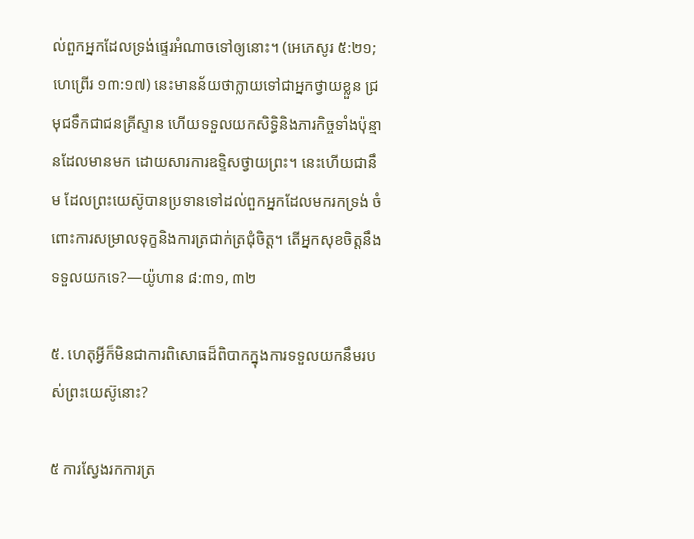ល់ពួកអ្នកដែលទ្រង់ផ្ទេរអំណាចទៅឲ្យនោះ។ (អេភេសូរ ៥:២១; ហេព្រើរ ១៣:១៧) នេះមានន័យថាក្លាយទៅជាអ្នកថ្វាយខ្លួន ជ្រមុជទឹកជាជនគ្រីស្ទាន ហើយទទួលយកសិទ្ធិនិងភារកិច្ចទាំងប៉ុន្មានដែលមានមក ដោយសារការឧទ្ទិសថ្វាយព្រះ។ នេះហើយជានឹម ដែលព្រះយេស៊ូបានប្រទានទៅដល់ពួកអ្នកដែលមករកទ្រង់ ចំពោះការសម្រាលទុក្ខនិងការត្រជាក់ត្រជុំចិត្ត។ តើអ្នកសុខចិត្តនឹងទទួលយកទេ?—យ៉ូហាន ៨:៣១, ៣២

៥. ហេតុអ្វីក៏មិនជាការពិសោធដ៏ពិបាកក្នុងការទទួលយកនឹមរបស់ព្រះយេស៊ូនោះ?

៥ ការស្វែងរកការត្រ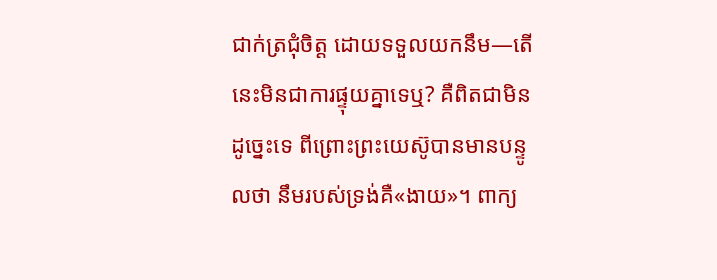ជាក់ត្រជុំចិត្ត ដោយទទួលយកនឹម—តើនេះមិនជាការផ្ទុយគ្នាទេឬ? គឺពិតជាមិនដូច្នេះទេ ពីព្រោះព្រះយេស៊ូបានមានបន្ទូលថា នឹមរបស់ទ្រង់គឺ«ងាយ»។ ពាក្យ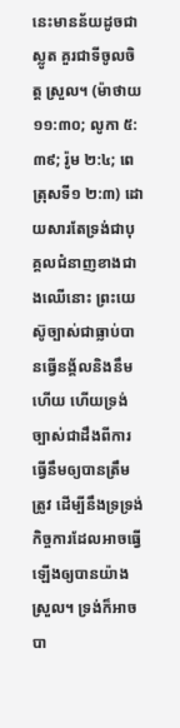នេះមានន័យដូចជា ស្លូត គួរជាទីចូលចិត្ត ស្រួល។ (ម៉ាថាយ ១១:៣០; លូកា ៥:៣៩; រ៉ូម ២:៤; ពេត្រុសទី១ ២:៣) ដោយសារតែទ្រង់ជាបុគ្គលជំនាញខាងជាងឈើនោះ ព្រះយេស៊ូច្បាស់ជាធ្លាប់បានធ្វើនង្គ័លនិងនឹមហើយ ហើយទ្រង់ច្បាស់ជាដឹងពីការធ្វើនឹមឲ្យបានត្រឹមត្រូវ ដើម្បីនឹងទ្រទ្រង់កិច្ចការដែលអាចធ្វើឡើងឲ្យបានយ៉ាងស្រួល។ ទ្រង់ក៏អាចបា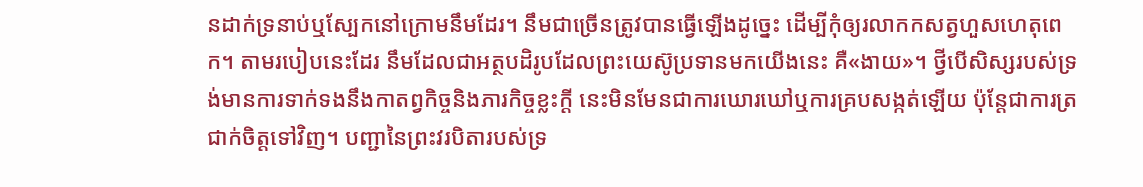នដាក់ទ្រនាប់ឬស្បែកនៅក្រោមនឹមដែរ។ នឹមជាច្រើនត្រូវបានធ្វើឡើងដូច្នេះ ដើម្បីកុំឲ្យរលាកកសត្វហួសហេតុពេក។ តាមរបៀបនេះដែរ នឹមដែលជាអត្ថបដិរូបដែលព្រះយេស៊ូប្រទានមកយើងនេះ គឺ«ងាយ»។ ថ្វីបើសិស្សរបស់ទ្រង់មានការទាក់ទងនឹងកាតព្វកិច្ចនិងភារកិច្ចខ្លះក្ដី នេះមិនមែនជាការឃោរឃៅឬការគ្របសង្កត់ឡើយ ប៉ុន្តែជាការត្រជាក់ចិត្តទៅវិញ។ បញ្ជានៃព្រះវរបិតារបស់ទ្រ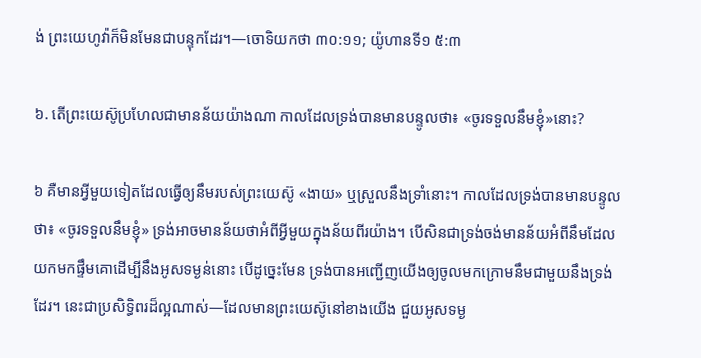ង់ ព្រះយេហូវ៉ាក៏មិនមែនជាបន្ទុកដែរ។—ចោទិយកថា ៣០:១១; យ៉ូហានទី១ ៥:៣

៦. តើព្រះយេស៊ូប្រហែលជាមានន័យយ៉ាងណា កាលដែលទ្រង់បានមានបន្ទូលថា៖ «ចូរទទួលនឹមខ្ញុំ»នោះ?

៦ គឺមានអ្វីមួយទៀតដែលធ្វើឲ្យនឹមរបស់ព្រះយេស៊ូ «ងាយ» ឬស្រួលនឹងទ្រាំនោះ។ កាលដែលទ្រង់បានមានបន្ទូលថា៖ «ចូរទទួលនឹមខ្ញុំ» ទ្រង់អាចមានន័យថាអំពីអ្វីមួយក្នុងន័យពីរយ៉ាង។ បើសិនជាទ្រង់ចង់មានន័យអំពីនឹមដែលយកមកផ្ទឹមគោដើម្បីនឹងអូសទម្ងន់នោះ បើដូច្នេះមែន ទ្រង់បានអញ្ជើញយើងឲ្យចូលមកក្រោមនឹមជាមួយនឹងទ្រង់ដែរ។ នេះជាប្រសិទ្ធិពរដ៏ល្អណាស់—ដែលមានព្រះយេស៊ូនៅខាងយើង ជួយអូសទម្ង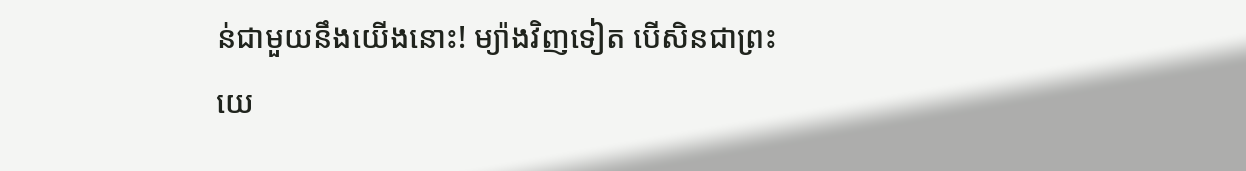ន់ជាមួយនឹងយើងនោះ! ម្យ៉ាងវិញទៀត បើសិនជាព្រះយេ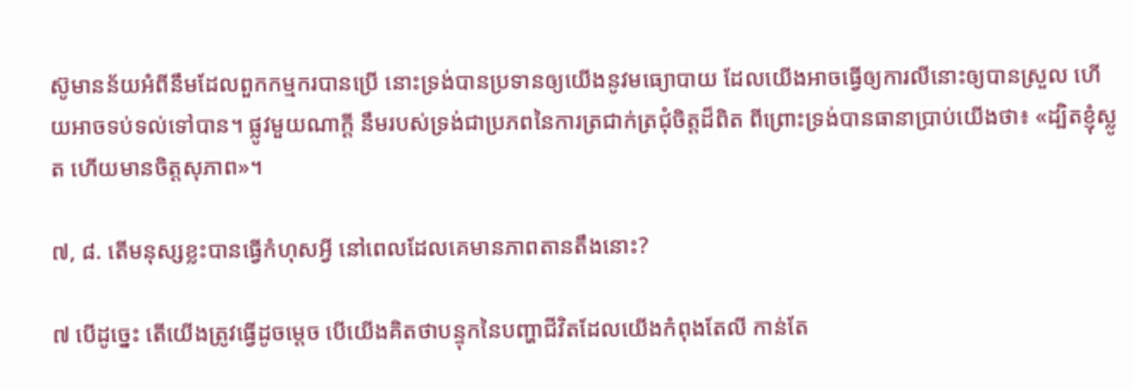ស៊ូមានន័យអំពីនឹមដែលពួកកម្មករបានប្រើ នោះទ្រង់បានប្រទានឲ្យយើងនូវមធ្យោបាយ ដែលយើងអាចធ្វើឲ្យការលីនោះឲ្យបានស្រួល ហើយអាចទប់ទល់ទៅបាន។ ផ្លូវមួយណាក្ដី នឹមរបស់ទ្រង់ជាប្រភពនៃការត្រជាក់ត្រជុំចិត្តដ៏ពិត ពីព្រោះទ្រង់បានធានាប្រាប់យើងថា៖ «ដ្បិតខ្ញុំស្លូត ហើយមានចិត្តសុភាព»។

៧, ៨. តើមនុស្សខ្លះបានធ្វើកំហុសអ្វី នៅពេលដែលគេមានភាពតានតឹងនោះ?

៧ បើដូច្នេះ តើយើងត្រូវធ្វើដូចម្ដេច បើយើងគិតថាបន្ទុកនៃបញ្ហាជីវិតដែលយើងកំពុងតែលី កាន់តែ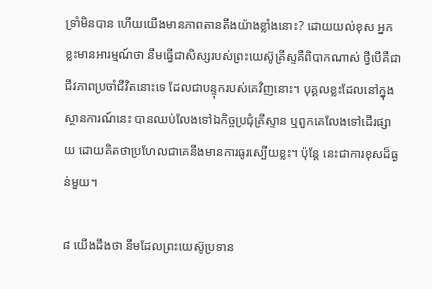ទ្រាំមិនបាន ហើយយើងមានភាពតានតឹងយ៉ាងខ្លាំងនោះ? ដោយយល់ខុស អ្នកខ្លះមានអារម្មណ៍ថា នឹមធ្វើជាសិស្សរបស់ព្រះយេស៊ូគ្រីស្ទគឺពិបាកណាស់ ថ្វីបើគឺជាជីវភាពប្រចាំជីវិតនោះទេ ដែលជាបន្ទុករបស់គេវិញនោះ។ បុគ្គលខ្លះដែលនៅក្នុងស្ថានការណ៍នេះ បានឈប់លែងទៅឯកិច្ចប្រជុំគ្រីស្ទាន ឬពួកគេលែងទៅដើរផ្សាយ ដោយគិតថាប្រហែលជាគេនឹងមានការធូរស្បើយខ្លះ។ ប៉ុន្តែ នេះជាការខុសដ៏ធ្ងន់មួយ។

៨ យើងដឹងថា នឹមដែលព្រះយេស៊ូប្រទាន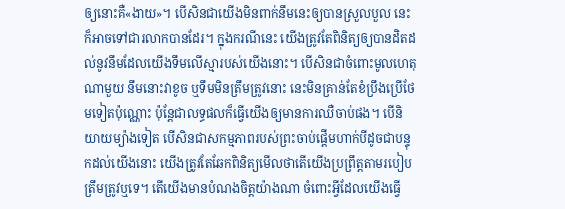ឲ្យនោះគឺ«ងាយ»។ បើសិនជាយើងមិនពាក់នឹមនេះឲ្យបានស្រួលបួល នេះក៏អាចទៅជារលាកបានដែរ។ ក្នុងករណីនេះ យើងត្រូវតែពិនិត្យឲ្យបានដិតដល់នូវនឹមដែលយើងទឹមលើស្មារបស់យើងនោះ។ បើសិនជាចំពោះមូលហេតុណាមួយ នឹមនោះវាខូច ឬទឹមមិនត្រឹមត្រូវនោះ នេះមិនគ្រាន់តែខំប្រឹងប្រើថែមទៀតប៉ុណ្ណោះ ប៉ុន្តែជាលទ្ធផលក៏ធ្វើយើងឲ្យមានការឈឺចាប់ផង។ បើនិយាយម្យ៉ាងទៀត បើសិនជាសកម្មភាពរបស់ព្រះចាប់ផ្ដើមហាក់បីដូចជាបន្ទុកដល់យើងនោះ យើងត្រូវតែឆែកពិនិត្យមើលថាតើយើងប្រព្រឹត្តតាមរបៀបត្រឹមត្រូវឬទេ។ តើយើងមានបំណងចិត្តយ៉ាងណា ចំពោះអ្វីដែលយើងធ្វើ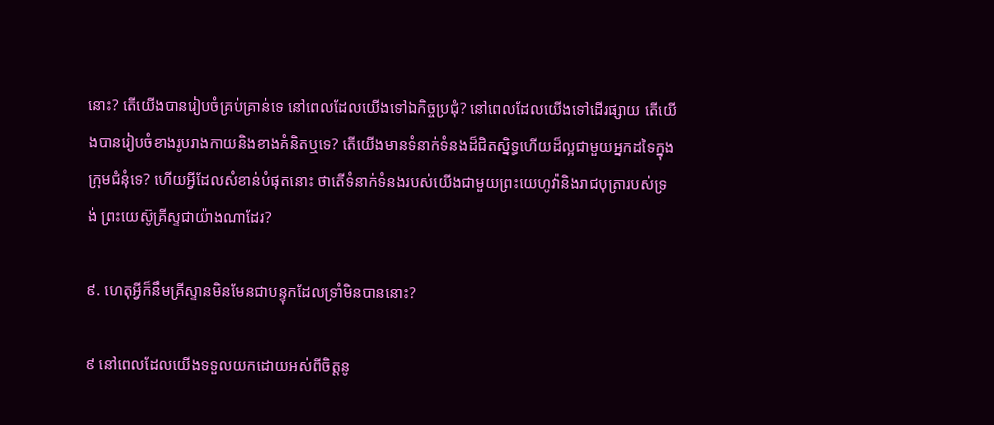នោះ? តើយើងបានរៀបចំគ្រប់គ្រាន់ទេ នៅពេលដែលយើងទៅឯកិច្ចប្រជុំ? នៅពេលដែលយើងទៅដើរផ្សាយ តើយើងបានរៀបចំខាងរូបរាងកាយនិងខាងគំនិតឬទេ? តើយើងមានទំនាក់ទំនងដ៏ជិតស្និទ្ធហើយដ៏ល្អជាមួយអ្នកដទៃក្នុងក្រុមជំនុំទេ? ហើយអ្វីដែលសំខាន់បំផុតនោះ ថាតើទំនាក់ទំនងរបស់យើងជាមួយព្រះយេហូវ៉ានិងរាជបុត្រារបស់ទ្រង់ ព្រះយេស៊ូគ្រីស្ទជាយ៉ាងណាដែរ?

៩. ហេតុអ្វីក៏នឹមគ្រីស្ទានមិនមែនជាបន្ទុកដែលទ្រាំមិនបាននោះ?

៩ នៅពេលដែលយើងទទួលយកដោយអស់ពីចិត្តនូ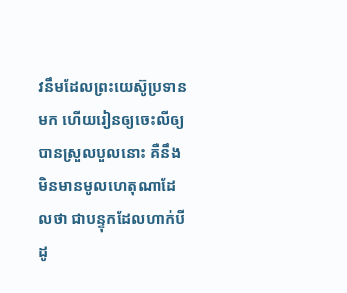វនឹមដែលព្រះយេស៊ូប្រទានមក ហើយរៀនឲ្យចេះលីឲ្យបានស្រួលបួលនោះ គឺនឹងមិនមានមូលហេតុណាដែលថា ជាបន្ទុកដែលហាក់បីដូ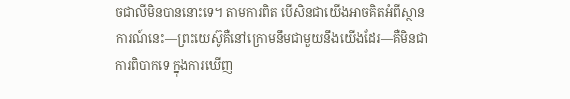ចជាលីមិនបាននោះទេ។ តាមការពិត បើសិនជាយើងអាចគិតអំពីស្ថានការណ៍នេះ—ព្រះយេស៊ូគឺនៅក្រោមនឹមជាមួយនឹងយើងដែរ—គឺមិនជាការពិបាកទេ ក្នុងការឃើញ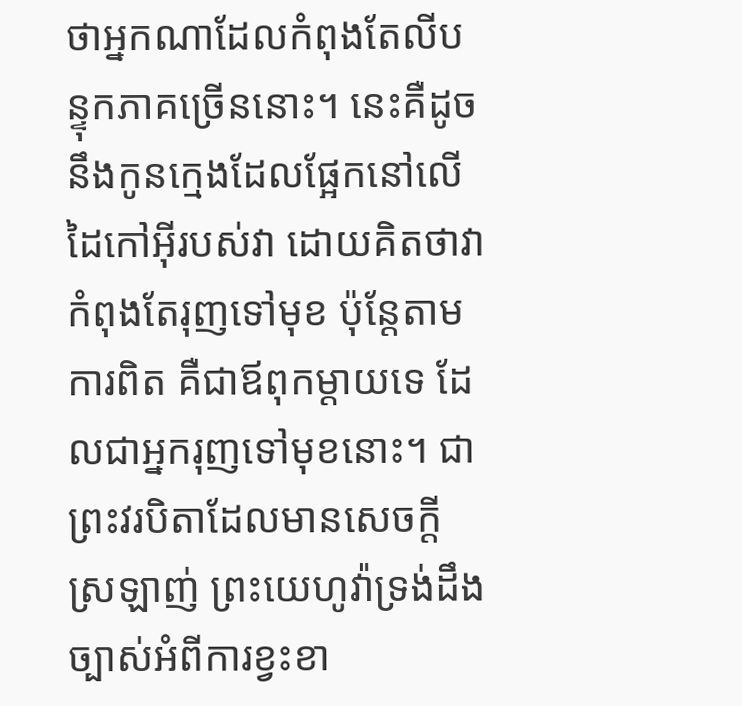ថាអ្នកណាដែលកំពុងតែលីបន្ទុកភាគច្រើននោះ។ នេះគឺដូចនឹងកូនក្មេងដែលផ្អែកនៅលើដៃកៅអ៊ីរបស់វា ដោយគិតថាវាកំពុងតែរុញទៅមុខ ប៉ុន្តែតាមការពិត គឺជាឪពុកម្ដាយទេ ដែលជាអ្នករុញទៅមុខនោះ។ ជាព្រះវរបិតាដែលមានសេចក្ដីស្រឡាញ់ ព្រះយេហូវ៉ាទ្រង់ដឹងច្បាស់អំពីការខ្វះខា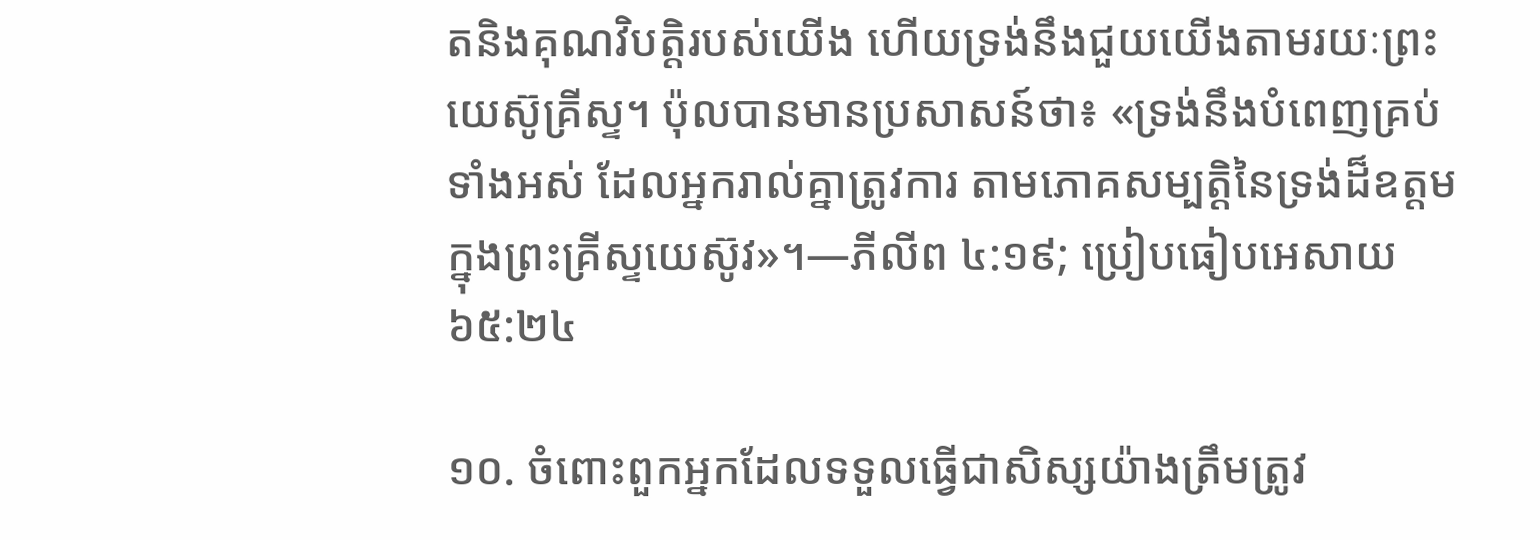តនិងគុណវិបត្ដិរបស់យើង ហើយទ្រង់នឹងជួយយើងតាមរយៈព្រះយេស៊ូគ្រីស្ទ។ ប៉ុលបានមានប្រសាសន៍ថា៖ «ទ្រង់នឹងបំពេញគ្រប់ទាំងអស់ ដែលអ្នករាល់គ្នាត្រូវការ តាមភោគសម្បត្ដិនៃទ្រង់ដ៏ឧត្តម ក្នុងព្រះគ្រីស្ទយេស៊ូវ»។—ភីលីព ៤:១៩; ប្រៀបធៀបអេសាយ ៦៥:២៤

១០. ចំពោះពួកអ្នកដែលទទួលធ្វើជាសិស្សយ៉ាងត្រឹមត្រូវ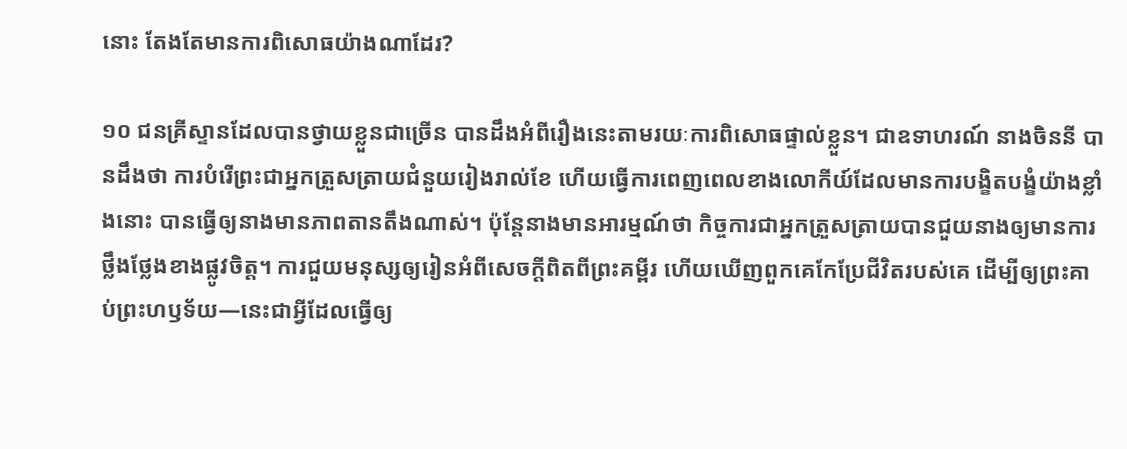នោះ តែងតែមានការពិសោធយ៉ាងណាដែរ?

១០ ជនគ្រីស្ទានដែលបានថ្វាយខ្លួនជាច្រើន បានដឹងអំពីរឿងនេះតាមរយៈការពិសោធផ្ទាល់ខ្លួន។ ជាឧទាហរណ៍ នាងចិននី បានដឹងថា ការបំរើព្រះជាអ្នកត្រួសត្រាយជំនួយរៀងរាល់ខែ ហើយធ្វើការពេញពេលខាងលោកីយ៍ដែលមានការបង្ខិតបង្ខំយ៉ាងខ្លាំងនោះ បានធ្វើឲ្យនាងមានភាពតានតឹងណាស់។ ប៉ុន្តែនាងមានអារម្មណ៍ថា កិច្ចការជាអ្នកត្រួសត្រាយបានជួយនាងឲ្យមានការថ្លឹងថ្លែងខាងផ្លូវចិត្ត។ ការជួយមនុស្សឲ្យរៀនអំពីសេចក្ដីពិតពីព្រះគម្ពីរ ហើយឃើញពួកគេកែប្រែជីវិតរបស់គេ ដើម្បីឲ្យព្រះគាប់ព្រះហឫទ័យ—នេះជាអ្វីដែលធ្វើឲ្យ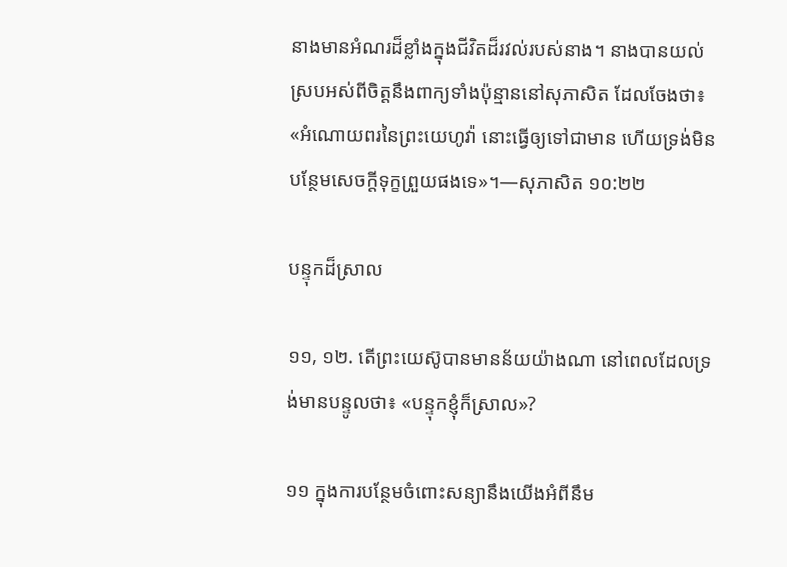នាងមានអំណរដ៏ខ្លាំងក្នុងជីវិតដ៏រវល់របស់នាង។ នាងបានយល់ស្របអស់ពីចិត្តនឹងពាក្យទាំងប៉ុន្មាននៅសុភាសិត ដែលចែងថា៖ «អំណោយពរនៃព្រះយេហូវ៉ា នោះធ្វើឲ្យទៅជាមាន ហើយទ្រង់មិនបន្ថែមសេចក្ដីទុក្ខព្រួយផងទេ»។—សុភាសិត ១០:២២

បន្ទុកដ៏ស្រាល

១១, ១២. តើព្រះយេស៊ូបានមានន័យយ៉ាងណា នៅពេលដែលទ្រង់មានបន្ទូលថា៖ «បន្ទុកខ្ញុំក៏ស្រាល»?

១១ ក្នុងការបន្ថែមចំពោះសន្យានឹងយើងអំពីនឹម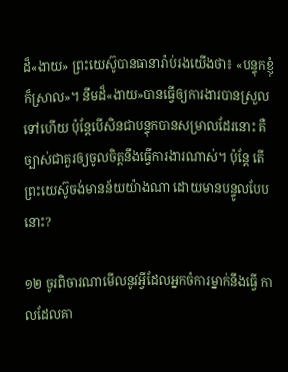ដ៏«ងាយ» ព្រះយេស៊ូបានធានារ៉ាប់រងយើងថា៖ «បន្ទុកខ្ញុំក៏ស្រាល»។ នឹមដ៏«ងាយ»បានធ្វើឲ្យការងារបានស្រួលទៅហើយ ប៉ុន្តែបើសិនជាបន្ទុកបានសម្រាលដែរនោះ គឺច្បាស់ជាគួរឲ្យចូលចិត្តនឹងធ្វើការងារណាស់។ ប៉ុន្តែ តើព្រះយេស៊ូចង់មានន័យយ៉ាងណា ដោយមានបន្ទូលបែបនោះ?

១២ ចូរពិចារណាមើលនូវអ្វីដែលអ្នកចំការម្នាក់នឹងធ្វើ កាលដែលគា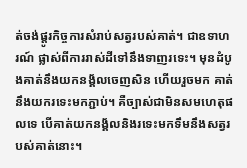ត់ចង់ផ្ដូរកិច្ចការសំរាប់សត្វរបស់គាត់។ ជាឧទាហរណ៍ ផ្លាស់ពីការរាស់ដីទៅនឹងទាញរទេះ។ មុនដំបូងគាត់នឹងយកនង្គ័លចេញសិន ហើយរួចមក គាត់នឹងយករទេះមកភ្ជាប់។ គឺច្បាស់ជាមិនសមហេតុផលទេ បើគាត់យកនង្គ័លនិងរទេះមកទឹមនឹងសត្វរបស់គាត់នោះ។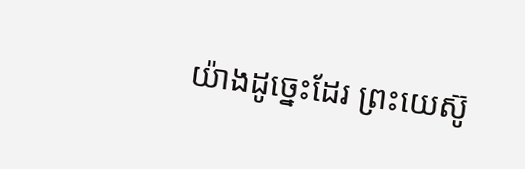យ៉ាងដូច្នេះដែរ ព្រះយេស៊ូ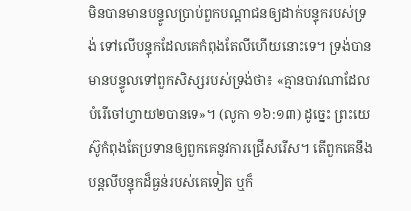មិនបានមានបន្ទូលប្រាប់ពួកបណ្ដាជនឲ្យដាក់បន្ទុករបស់ទ្រង់ ទៅលើបន្ទុកដែលគេកំពុងតែលីហើយនោះទេ។ ទ្រង់បានមានបន្ទូលទៅពួកសិស្សរបស់ទ្រង់ថា៖ «គ្មានបាវណាដែលបំរើចៅហ្វាយ២បានទេ»។ (លូកា ១៦:១៣) ដូច្នេះ ព្រះយេស៊ូកំពុងតែប្រទានឲ្យពួកគេនូវការជ្រើសរើស។ តើពួកគេនឹងបន្តលីបន្ទុកដ៏ធ្ងន់របស់គេទៀត ឬក៏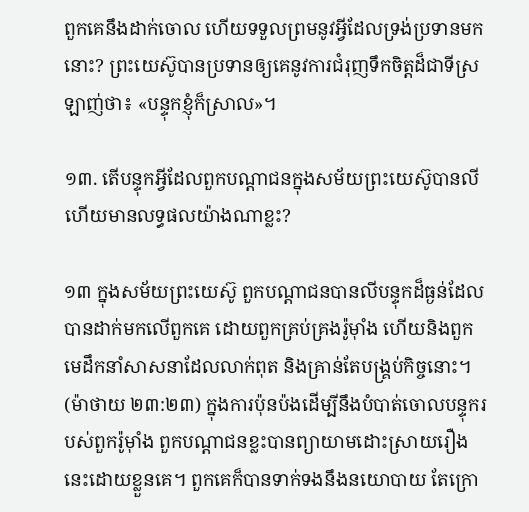ពួកគេនឹងដាក់ចោល ហើយទទួលព្រមនូវអ្វីដែលទ្រង់ប្រទានមកនោះ? ព្រះយេស៊ូបានប្រទានឲ្យគេនូវការជំរុញទឹកចិត្តដ៏ជាទីស្រឡាញ់ថា៖ «បន្ទុកខ្ញុំក៏ស្រាល»។

១៣. តើបន្ទុកអ្វីដែលពួកបណ្ដាជនក្នុងសម័យព្រះយេស៊ូបានលី ហើយមានលទ្ធផលយ៉ាងណាខ្លះ?

១៣ ក្នុងសម័យព្រះយេស៊ូ ពួកបណ្ដាជនបានលីបន្ទុកដ៏ធ្ងន់ដែលបានដាក់មកលើពួកគេ ដោយពួកគ្រប់គ្រងរ៉ូម៉ាំង ហើយនិងពួកមេដឹកនាំសាសនាដែលលាក់ពុត និងគ្រាន់តែបង្គ្រប់កិច្ចនោះ។ (ម៉ាថាយ ២៣:២៣) ក្នុងការប៉ុនប៉ងដើម្បីនឹងបំបាត់ចោលបន្ទុករបស់ពួករ៉ូម៉ាំង ពួកបណ្ដាជនខ្លះបានព្យាយាមដោះស្រាយរឿងនេះដោយខ្លួនគេ។ ពួកគេក៏បានទាក់ទងនឹងនយោបាយ តែក្រោ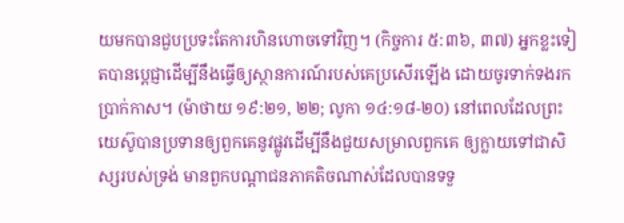យមកបានជួបប្រទះតែការហិនហោចទៅវិញ។ (កិច្ចការ ៥:៣៦, ៣៧) អ្នកខ្លះទៀតបានប្ដេជ្ញាដើម្បីនឹងធ្វើឲ្យស្ថានការណ៍របស់គេប្រសើរឡើង ដោយចូរទាក់ទងរកប្រាក់កាស។ (ម៉ាថាយ ១៩:២១, ២២; លូកា ១៤:១៨-២០) នៅពេលដែលព្រះយេស៊ូបានប្រទានឲ្យពួកគេនូវផ្លូវដើម្បីនឹងជួយសម្រាលពួកគេ ឲ្យក្លាយទៅជាសិស្សរបស់ទ្រង់ មានពួកបណ្ដាជនភាគតិចណាស់ដែលបានទទួ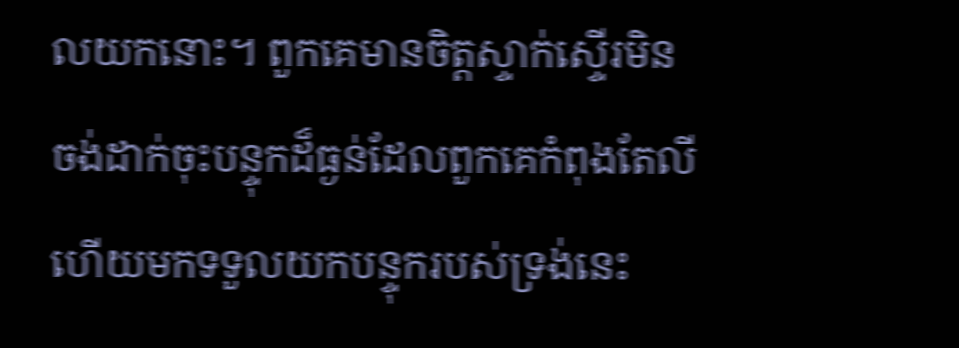លយកនោះ។ ពួកគេមានចិត្តស្ទាក់ស្ទើរមិនចង់ដាក់ចុះបន្ទុកដ៏ធ្ងន់ដែលពួកគេកំពុងតែលី ហើយមកទទួលយកបន្ទុករបស់ទ្រង់នេះ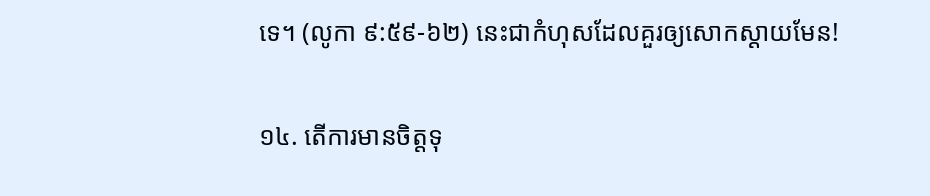ទេ។ (លូកា ៩:៥៩-៦២) នេះជាកំហុសដែលគួរឲ្យសោកស្ដាយមែន!

១៤. តើការមានចិត្តទុ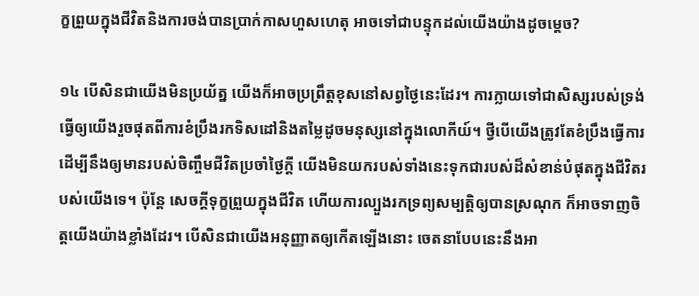ក្ខព្រួយក្នុងជីវិតនិងការចង់បានប្រាក់កាសហួសហេតុ អាចទៅជាបន្ទុកដល់យើងយ៉ាងដូចម្ដេច?

១៤ បើសិនជាយើងមិនប្រយ័ត្ន យើងក៏អាចប្រព្រឹត្តខុសនៅសព្វថ្ងៃនេះដែរ។ ការក្លាយទៅជាសិស្សរបស់ទ្រង់ ធ្វើឲ្យយើងរួចផុតពីការខំប្រឹងរកទិសដៅនិងតម្លៃដូចមនុស្សនៅក្នុងលោកីយ៍។ ថ្វីបើយើងត្រូវតែខំប្រឹងធ្វើការដើម្បីនឹងឲ្យមានរបស់ចិញ្ចឹមជីវិតប្រចាំថ្ងៃក្ដី យើងមិនយករបស់ទាំងនេះទុកជារបស់ដ៏សំខាន់បំផុតក្នុងជីវិតរបស់យើងទេ។ ប៉ុន្តែ សេចក្ដីទុក្ខព្រួយក្នុងជីវិត ហើយការល្បួងរកទ្រព្យសម្បត្ដិឲ្យបានស្រណុក ក៏អាចទាញចិត្តយើងយ៉ាងខ្លាំងដែរ។ បើសិនជាយើងអនុញ្ញាតឲ្យកើតឡើងនោះ ចេតនាបែបនេះនឹងអា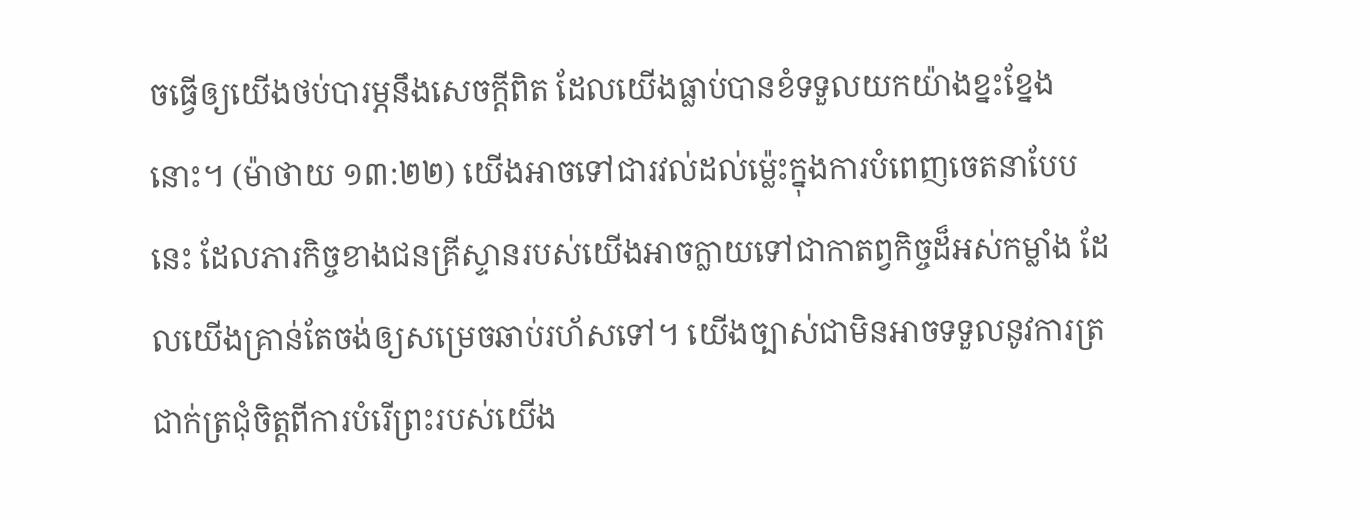ចធ្វើឲ្យយើងថប់បារម្ភនឹងសេចក្ដីពិត ដែលយើងធ្លាប់បានខំទទួលយកយ៉ាងខ្នះខ្នែងនោះ។ (ម៉ាថាយ ១៣:២២) យើងអាចទៅជារវល់ដល់ម្ល៉េះក្នុងការបំពេញចេតនាបែបនេះ ដែលភារកិច្ចខាងជនគ្រីស្ទានរបស់យើងអាចក្លាយទៅជាកាតព្វកិច្ចដ៏អស់កម្លាំង ដែលយើងគ្រាន់តែចង់ឲ្យសម្រេចឆាប់រហ័សទៅ។ យើងច្បាស់ជាមិនអាចទទួលនូវការត្រជាក់ត្រជុំចិត្តពីការបំរើព្រះរបស់យើង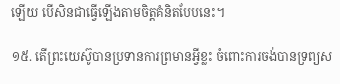ឡើយ បើសិនជាធ្វើឡើងតាមចិត្តគំនិតបែបនេះ។

១៥. តើព្រះយេស៊ូបានប្រទានការព្រមានអ្វីខ្លះ ចំពោះការចង់បានទ្រព្យស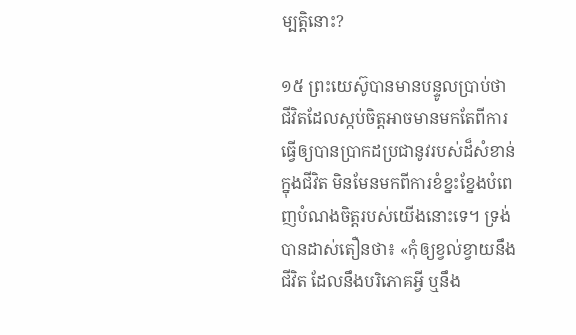ម្បត្ដិនោះ?

១៥ ព្រះយេស៊ូបានមានបន្ទូលប្រាប់ថា ជីវិតដែលស្កប់ចិត្តអាចមានមកតែពីការធ្វើឲ្យបានប្រាកដប្រជានូវរបស់ដ៏សំខាន់ក្នុងជីវិត មិនមែនមកពីការខំខ្នះខ្នែងបំពេញបំណងចិត្តរបស់យើងនោះទេ។ ទ្រង់បានដាស់តឿនថា៖ «កុំឲ្យខ្វល់ខ្វាយនឹងជីវិត ដែលនឹងបរិភោគអ្វី ឬនឹង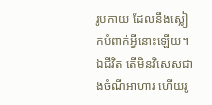រូបកាយ ដែលនឹងស្លៀកបំពាក់អ្វីនោះឡើយ។ ឯជីវិត តើមិនវិសេសជាងចំណីអាហារ ហើយរូ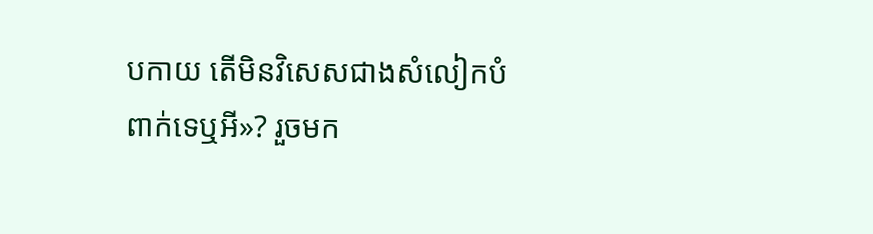បកាយ តើមិនវិសេសជាងសំលៀកបំពាក់ទេឬអី»? រួចមក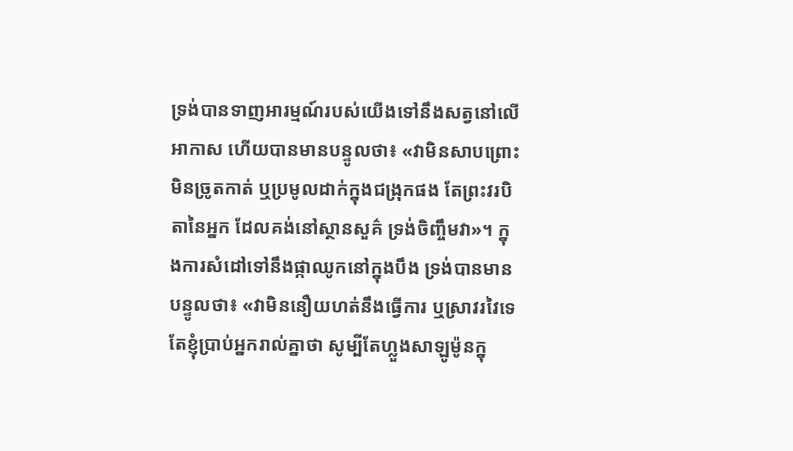ទ្រង់បានទាញអារម្មណ៍របស់យើងទៅនឹងសត្វនៅលើអាកាស ហើយបានមានបន្ទូលថា៖ «វាមិនសាបព្រោះ មិនច្រូតកាត់ ឬប្រមូលដាក់ក្នុងជង្រុកផង តែព្រះវរបិតានៃអ្នក ដែលគង់នៅស្ថានសួគ៌ ទ្រង់ចិញ្ចឹមវា»។ ក្នុងការសំដៅទៅនឹងផ្កាឈូកនៅក្នុងបឹង ទ្រង់បានមានបន្ទូលថា៖ «វាមិននឿយហត់នឹងធ្វើការ ឬស្រាវរវៃទេ តែខ្ញុំប្រាប់អ្នករាល់គ្នាថា សូម្បីតែហ្លួងសាឡូម៉ូនក្នុ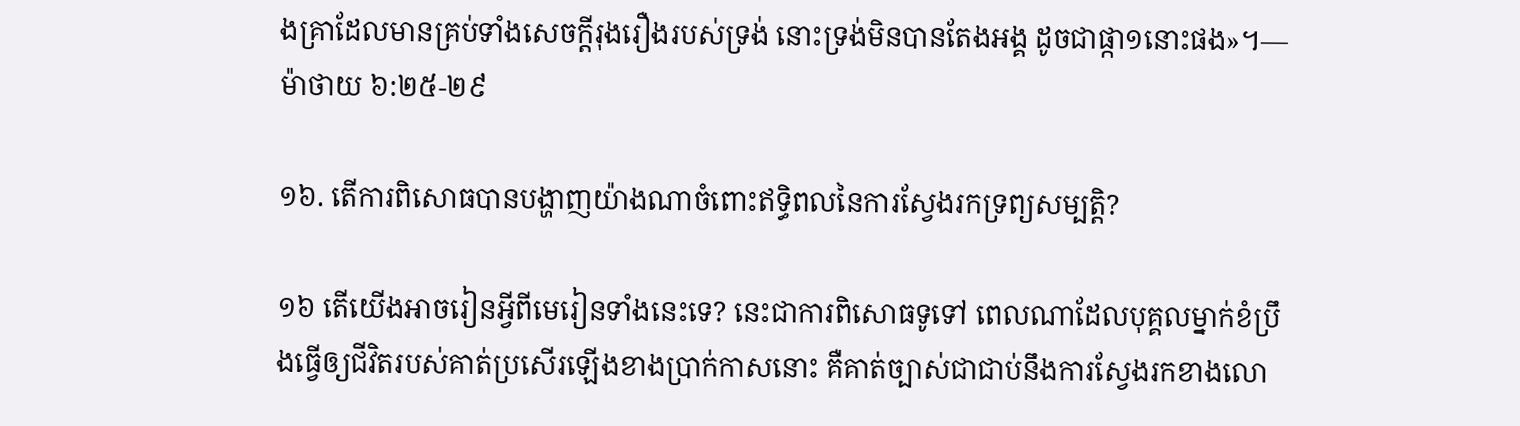ងគ្រាដែលមានគ្រប់ទាំងសេចក្ដីរុងរឿងរបស់ទ្រង់ នោះទ្រង់មិនបានតែងអង្គ ដូចជាផ្កា១នោះផង»។—ម៉ាថាយ ៦:២៥-២៩

១៦. តើការពិសោធបានបង្ហាញយ៉ាងណាចំពោះឥទ្ធិពលនៃការស្វែងរកទ្រព្យសម្បត្ដិ?

១៦ តើយើងអាចរៀនអ្វីពីមេរៀនទាំងនេះទេ? នេះជាការពិសោធទូទៅ ពេលណាដែលបុគ្គលម្នាក់ខំប្រឹងធ្វើឲ្យជីវិតរបស់គាត់ប្រសើរឡើងខាងប្រាក់កាសនោះ គឺគាត់ច្បាស់ជាជាប់នឹងការស្វែងរកខាងលោ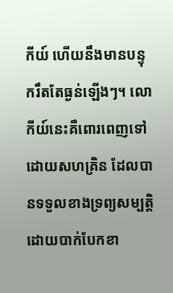កីយ៍ ហើយនឹងមានបន្ទុករឹតតែធ្ងន់ឡើងៗ។ លោកីយ៍នេះគឺពោរពេញទៅដោយសហគ្រិន ដែលបានទទួលខាងទ្រព្យសម្បត្ដិ ដោយបាក់បែកខា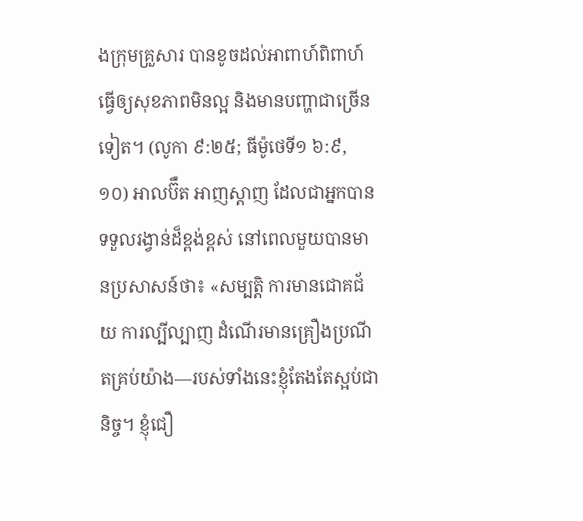ងក្រុមគ្រួសារ បានខូចដល់អាពាហ៍ពិពាហ៍ ធ្វើឲ្យសុខភាពមិនល្អ និងមានបញ្ហាជាច្រើនទៀត។ (លូកា ៩:២៥; ធីម៉ូថេទី១ ៦:៩, ១០) អាលប៊ឺត អាញស្ដាញ ដែលជាអ្នកបានទទួលរង្វាន់ដ៏ខ្ពង់ខ្ពស់ នៅពេលមួយបានមានប្រសាសន៍ថា៖ «សម្បត្ដិ ការមានជោគជ័យ ការល្បីល្បាញ ដំណើរមានគ្រឿងប្រណីតគ្រប់យ៉ាង—របស់ទាំងនេះខ្ញុំតែងតែស្អប់ជានិច្ច។ ខ្ញុំជឿ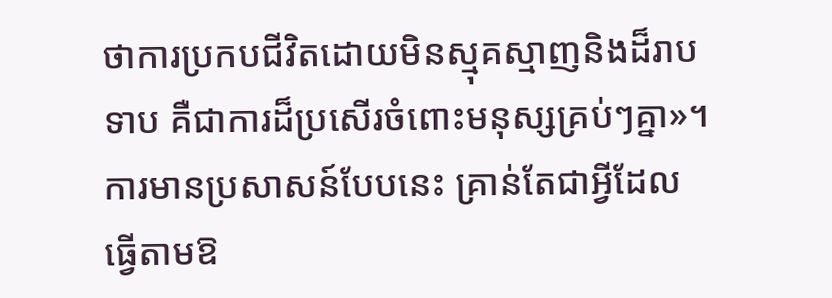ថាការប្រកបជីវិតដោយមិនស្មុគស្មាញនិងដ៏រាបទាប គឺជាការដ៏ប្រសើរចំពោះមនុស្សគ្រប់ៗគ្នា»។ ការមានប្រសាសន៍បែបនេះ គ្រាន់តែជាអ្វីដែលធ្វើតាមឱ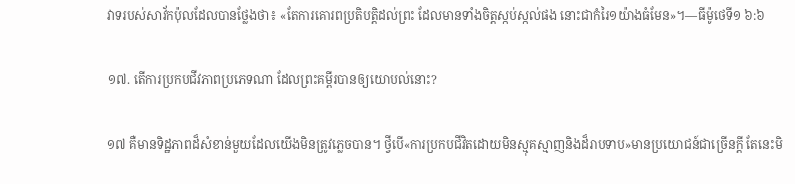វាទរបស់សាវ័កប៉ុលដែលបានថ្លែងថា៖ «តែការគោរពប្រតិបត្ដិដល់ព្រះ ដែលមានទាំងចិត្តស្កប់ស្កល់ផង នោះជាកំរៃ១យ៉ាងធំមែន»។—ធីម៉ូថេទី១ ៦:៦

១៧. តើការប្រកបជីវភាពប្រភេទណា ដែលព្រះគម្ពីរបានឲ្យយោបល់នោះ?

១៧ គឺមានទិដ្ឋភាពដ៏សំខាន់មួយដែលយើងមិនត្រូវភ្លេចបាន។ ថ្វីបើ«ការប្រកបជីវិតដោយមិនស្មុគស្មាញនិងដ៏រាបទាប»មានប្រយោជន៍ជាច្រើនក្ដី តែនេះមិ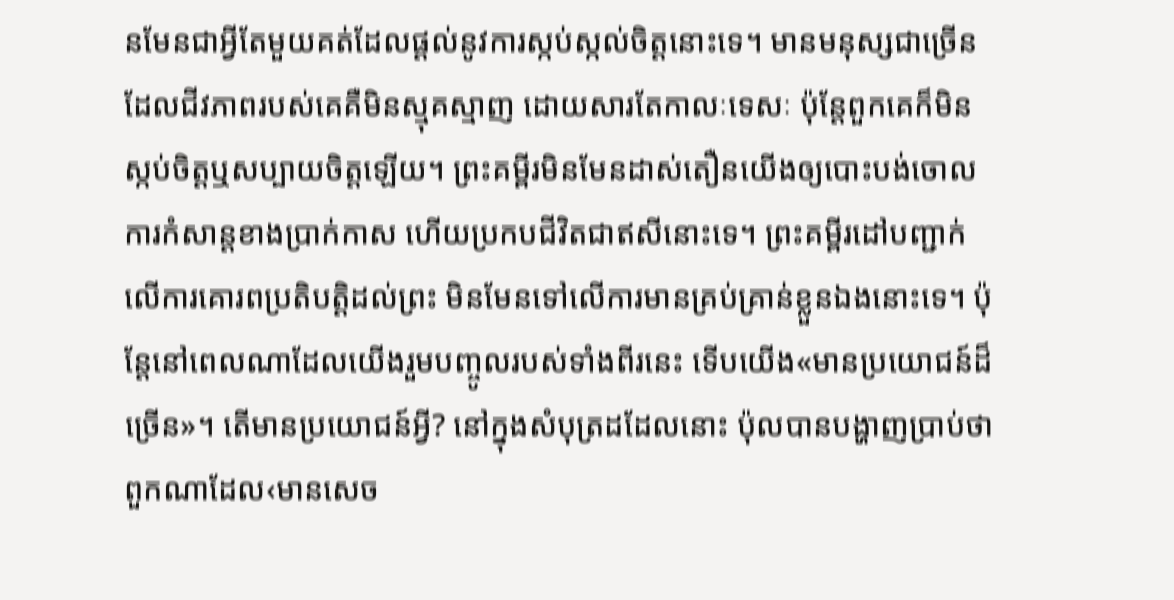នមែនជាអ្វីតែមួយគត់ដែលផ្ដល់នូវការស្កប់ស្កល់ចិត្តនោះទេ។ មានមនុស្សជាច្រើនដែលជីវភាពរបស់គេគឺមិនស្មុគស្មាញ ដោយសារតែកាលៈទេសៈ ប៉ុន្តែពួកគេក៏មិនស្កប់ចិត្តឬសប្បាយចិត្តឡើយ។ ព្រះគម្ពីរមិនមែនដាស់តឿនយើងឲ្យបោះបង់ចោលការកំសាន្តខាងប្រាក់កាស ហើយប្រកបជីវិតជាឥសីនោះទេ។ ព្រះគម្ពីរដៅបញ្ជាក់លើការគោរពប្រតិបត្ដិដល់ព្រះ មិនមែនទៅលើការមានគ្រប់គ្រាន់ខ្លួនឯងនោះទេ។ ប៉ុន្តែនៅពេលណាដែលយើងរួមបញ្ចូលរបស់ទាំងពីរនេះ ទើបយើង«មានប្រយោជន៍ដ៏ច្រើន»។ តើមានប្រយោជន៍អ្វី? នៅក្នុងសំបុត្រដដែលនោះ ប៉ុលបានបង្ហាញប្រាប់ថា ពួកណាដែល‹មានសេច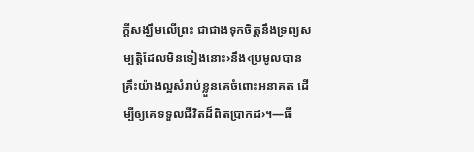ក្ដីសង្ឃឹមលើព្រះ ជាជាងទុកចិត្តនឹងទ្រព្យសម្បត្ដិដែលមិនទៀងនោះ›នឹង‹ប្រមូលបានគ្រឹះយ៉ាងល្អសំរាប់ខ្លួនគេចំពោះអនាគត ដើម្បីឲ្យគេទទួលជីវិតដ៏ពិតប្រាកដ›។—ធី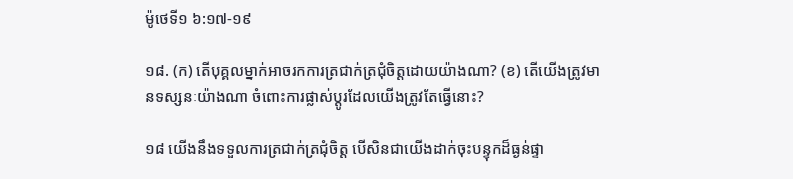ម៉ូថេទី១ ៦:១៧-១៩

១៨. (ក) តើបុគ្គលម្នាក់អាចរកការត្រជាក់ត្រជុំចិត្តដោយយ៉ាងណា? (ខ) តើយើងត្រូវមានទស្សនៈយ៉ាងណា ចំពោះការផ្លាស់ប្ដូរដែលយើងត្រូវតែធ្វើនោះ?

១៨ យើងនឹងទទួលការត្រជាក់ត្រជុំចិត្ត បើសិនជាយើងដាក់ចុះបន្ទុកដ៏ធ្ងន់ផ្ទា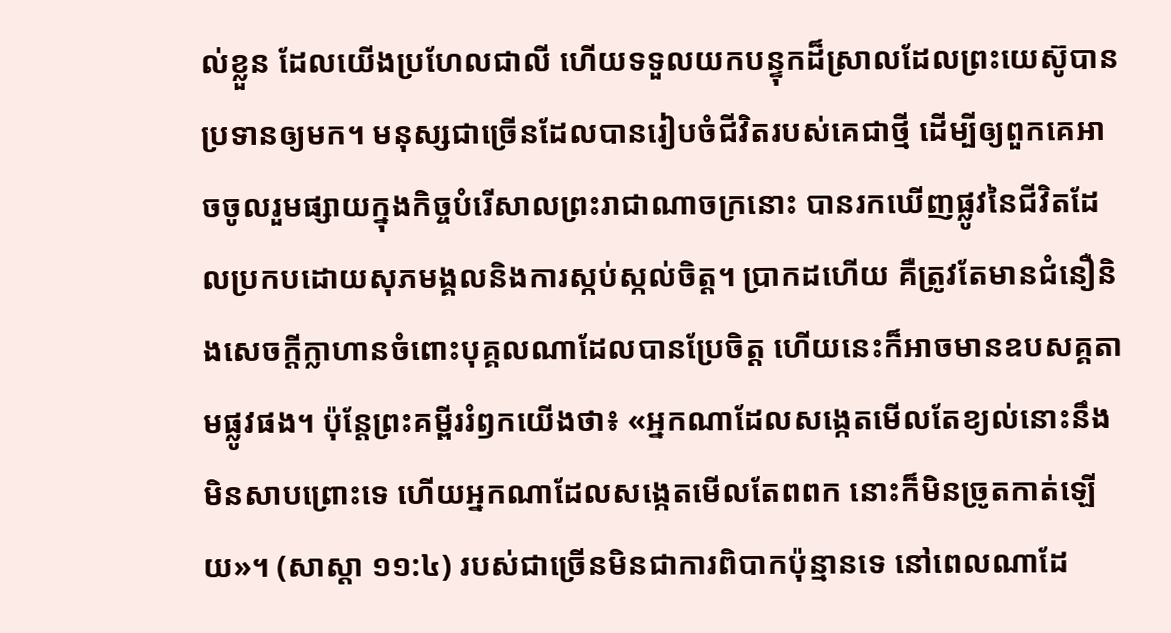ល់ខ្លួន ដែលយើងប្រហែលជាលី ហើយទទួលយកបន្ទុកដ៏ស្រាលដែលព្រះយេស៊ូបានប្រទានឲ្យមក។ មនុស្សជាច្រើនដែលបានរៀបចំជីវិតរបស់គេជាថ្មី ដើម្បីឲ្យពួកគេអាចចូលរួមផ្សាយក្នុងកិច្ចបំរើសាលព្រះរាជាណាចក្រនោះ បានរកឃើញផ្លូវនៃជីវិតដែលប្រកបដោយសុភមង្គលនិងការស្កប់ស្កល់ចិត្ត។ ប្រាកដហើយ គឺត្រូវតែមានជំនឿនិងសេចក្ដីក្លាហានចំពោះបុគ្គលណាដែលបានប្រែចិត្ត ហើយនេះក៏អាចមានឧបសគ្គតាមផ្លូវផង។ ប៉ុន្តែព្រះគម្ពីររំឭកយើងថា៖ «អ្នកណាដែលសង្កេតមើលតែខ្យល់នោះនឹងមិនសាបព្រោះទេ ហើយអ្នកណាដែលសង្កេតមើលតែពពក នោះក៏មិនច្រូតកាត់ឡើយ»។ (សាស្ដា ១១:៤) របស់ជាច្រើនមិនជាការពិបាកប៉ុន្មានទេ នៅពេលណាដែ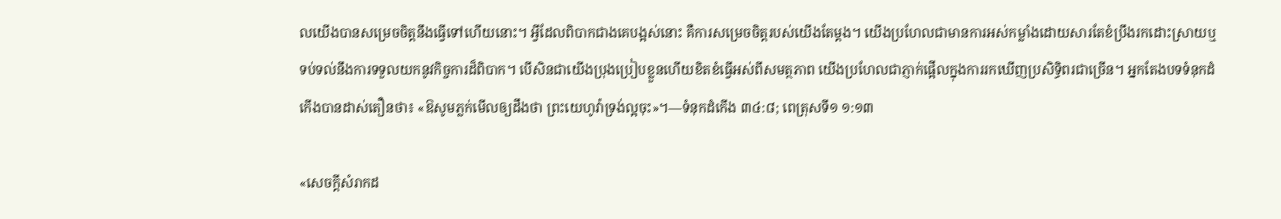លយើងបានសម្រេចចិត្តនឹងធ្វើទៅហើយនោះ។ អ្វីដែលពិបាកជាងគេបង្អស់នោះ គឺការសម្រេចចិត្តរបស់យើងតែម្ដង។ យើងប្រហែលជាមានការអស់កម្លាំងដោយសារតែខំប្រឹងរកដោះស្រាយឬទប់ទល់នឹងការទទួលយកនូវកិច្ចការដ៏ពិបាក។ បើសិនជាយើងប្រុងប្រៀបខ្លួនហើយខិតខំធ្វើអស់ពីសមត្ថភាព យើងប្រហែលជាភ្ញាក់ផ្អើលក្នុងការរកឃើញប្រសិទ្ធិពរជាច្រើន។ អ្នកតែងបទទំនុកដំកើងបានដាស់តឿនថា៖ «ឱសូមភ្លក់មើលឲ្យដឹងថា ព្រះយេហូវ៉ាទ្រង់ល្អចុះ»។—ទំនុកដំកើង ៣៤:៨; ពេត្រុសទី១ ១:១៣

«សេចក្ដីសំរាកដ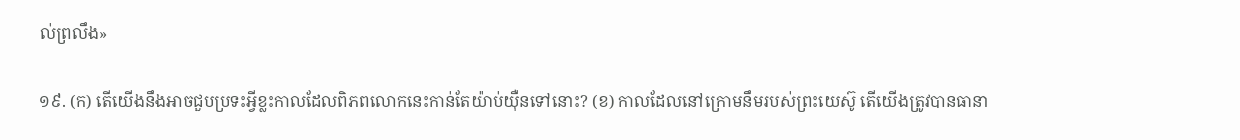ល់ព្រលឹង»

១៩. (ក) តើយើងនឹងអាចជួបប្រទះអ្វីខ្លះកាលដែលពិភពលោកនេះកាន់តែយ៉ាប់យ៉ឺនទៅនោះ? (ខ) កាលដែលនៅក្រោមនឹមរបស់ព្រះយេស៊ូ តើយើងត្រូវបានធានា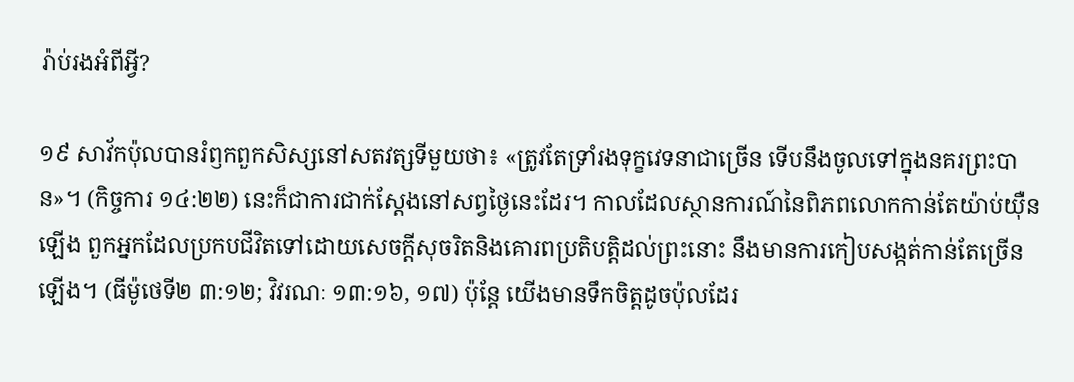រ៉ាប់រងអំពីអ្វី?

១៩ សាវ័កប៉ុលបានរំឭកពួកសិស្សនៅសតវត្សទីមួយថា៖ «ត្រូវតែទ្រាំរងទុក្ខវេទនាជាច្រើន ទើបនឹងចូលទៅក្នុងនគរព្រះបាន»។ (កិច្ចការ ១៤:២២) នេះក៏ជាការជាក់ស្តែងនៅសព្វថ្ងៃនេះដែរ។ កាលដែលស្ថានការណ៍នៃពិភពលោកកាន់តែយ៉ាប់យ៉ឺនឡើង ពួកអ្នកដែលប្រកបជីវិតទៅដោយសេចក្ដីសុចរិតនិងគោរពប្រតិបត្ដិដល់ព្រះនោះ នឹងមានការកៀបសង្កត់កាន់តែច្រើនឡើង។ (ធីម៉ូថេទី២ ៣:១២; វិវរណៈ ១៣:១៦, ១៧) ប៉ុន្តែ យើងមានទឹកចិត្តដូចប៉ុលដែរ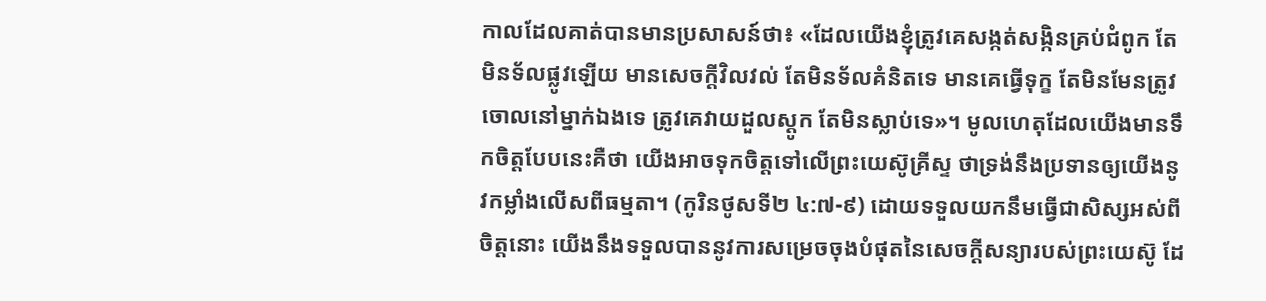កាលដែលគាត់បានមានប្រសាសន៍ថា៖ «ដែលយើងខ្ញុំត្រូវគេសង្កត់សង្កិនគ្រប់ជំពូក តែមិនទ័លផ្លូវឡើយ មានសេចក្ដីវិលវល់ តែមិនទ័លគំនិតទេ មានគេធ្វើទុក្ខ តែមិនមែនត្រូវចោលនៅម្នាក់ឯងទេ ត្រូវគេវាយដួលស្តូក តែមិនស្លាប់ទេ»។ មូលហេតុដែលយើងមានទឹកចិត្តបែបនេះគឺថា យើងអាចទុកចិត្តទៅលើព្រះយេស៊ូគ្រីស្ទ ថាទ្រង់នឹងប្រទានឲ្យយើងនូវកម្លាំងលើសពីធម្មតា។ (កូរិនថូសទី២ ៤:៧-៩) ដោយទទួលយកនឹមធ្វើជាសិស្សអស់ពីចិត្តនោះ យើងនឹងទទួលបាននូវការសម្រេចចុងបំផុតនៃសេចក្ដីសន្យារបស់ព្រះយេស៊ូ ដែ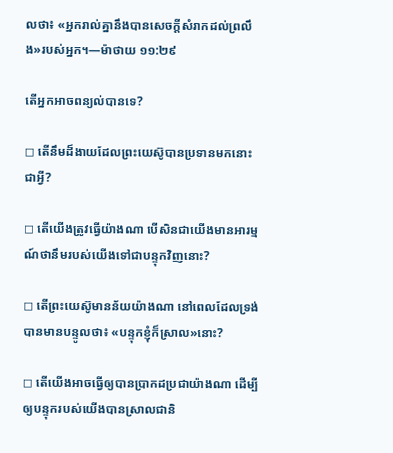លថា៖ «អ្នករាល់គ្នានឹងបានសេចក្ដីសំរាកដល់ព្រលឹង»របស់អ្នក។—ម៉ាថាយ ១១:២៩

តើអ្នកអាចពន្យល់បានទេ?

◻ តើនឹមដ៏ងាយដែលព្រះយេស៊ូបានប្រទានមកនោះជាអ្វី?

◻ តើយើងត្រូវធ្វើយ៉ាងណា បើសិនជាយើងមានអារម្មណ៍ថានឹមរបស់យើងទៅជាបន្ទុកវិញនោះ?

◻ តើព្រះយេស៊ូមានន័យយ៉ាងណា នៅពេលដែលទ្រង់បានមានបន្ទូលថា៖ «បន្ទុកខ្ញុំក៏ស្រាល»នោះ?

◻ តើយើងអាចធ្វើឲ្យបានប្រាកដប្រជាយ៉ាងណា ដើម្បីឲ្យបន្ទុករបស់យើងបានស្រាលជានិ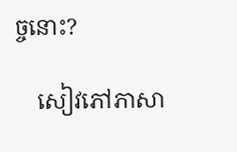ច្ចនោះ?

    សៀវភៅភាសា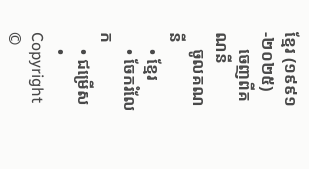ខ្មែរ (១៩៩១-២០២៥)
    ចេញពីគណនី
    ចូលគណនី
    • ខ្មែរ
    • ចែករំលែក
    • ជម្រើស
    • Copyright ©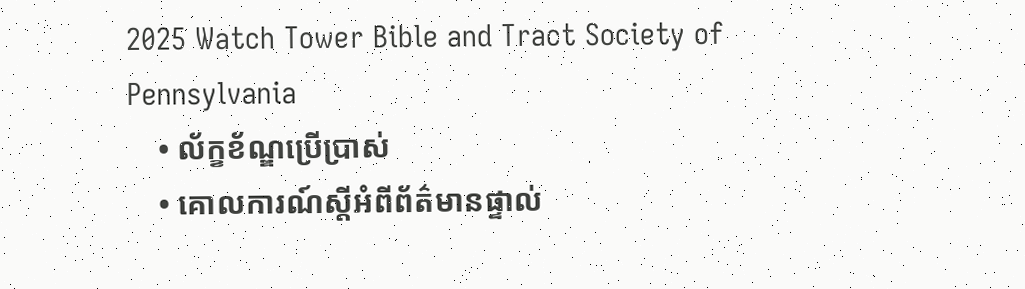2025 Watch Tower Bible and Tract Society of Pennsylvania
    • ល័ក្ខខ័ណ្ឌប្រើប្រាស់
    • គោលការណ៍ស្ដីអំពីព័ត៌មានផ្ទាល់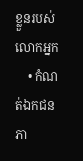ខ្លួនរបស់លោកអ្នក
    • កំណត់ឯកជនភា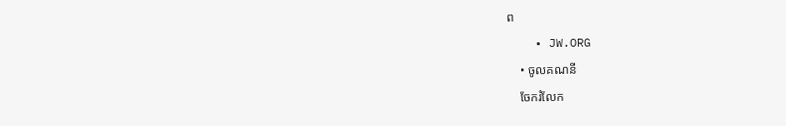ព
    • JW.ORG
    • ចូលគណនី
    ចែករំលែក